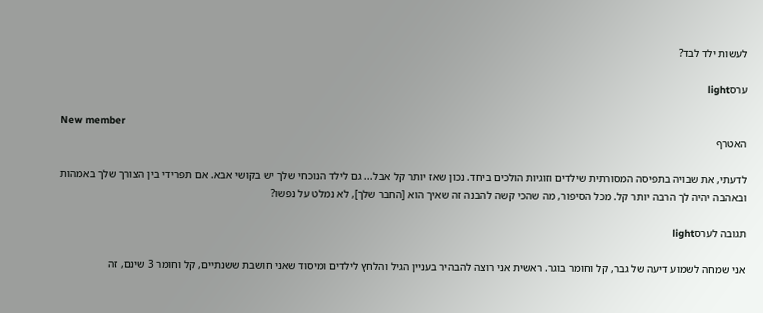לעשות ילד לבד?

ערסlight

New member
האטרף

לדעתי, את שבויה בתפיסה המסורתית שילדים וזוגיות הולכים ביחד. נכון שאז יותר קל אבל... גם לילד הנוכחי שלך יש בקושי אבא. אם תפרידי בין הצורך שלך באמהות ובאהבה יהיה לך הרבה יותר קל. מכל הסיפור, מה שהכי קשה להבנה זה שאיך הוא [החבר שלך], לא נמלט על נפשו?

תגובה לערסlight

אני שמחה לשמוע דיעה של גבר, קל וחומר בוגר. ראשית אני רוצה להבהיר בעניין הגיל והלחץ לילדים ומיסוד שאני חושבת ששנתיים, קל וחומר 3 שינם, זה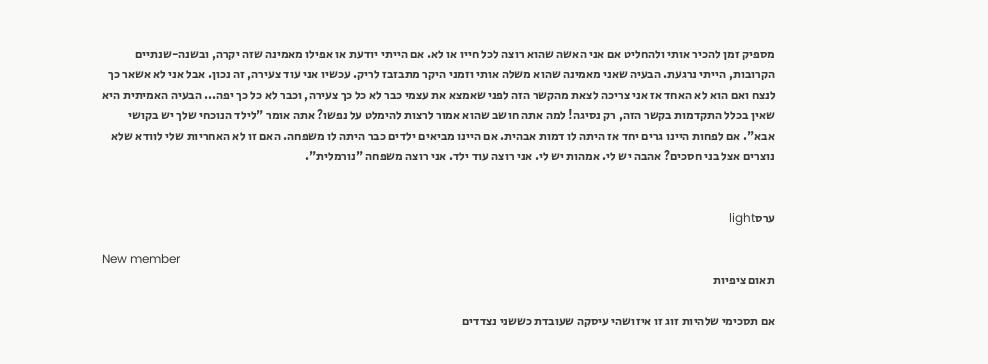מספיק זמן להכיר אותי ולהחליט אם אני האשה שהוא רוצה לכל חייו או לא. אם הייתי יודעת או אפילו מאמינה שזה יקרה, ובשנה-שנתיים הקרובות, הייתי נרגעת. הבעיה שאני מאמינה שהוא משלה אותי וזמני היקר מתבזבז לריק. עכשיו אני עוד צעירה, זה נכון. אבל אני לא אשאר כך לנצח ואם הוא לא האחד אז אני צריכה לצאת מהקשר הזה לפני שאמצא את עצמי כבר לא כל כך צעירה, וכבר לא כל כך יפה... הבעיה האמיתית היא שאין בכלל התקדמות בקשר הזה, רק נסיגה! למה אתה חושב שהוא אמור לרצות להימלט על נפשו? אתה אומר "לילד הנוכחי שלך יש בקושי אבא". אם לפחות היינו גרים יחד אז היתה לו דמות אבהית. אם היינו מביאים ילדים כבר היתה לו משפחה. האם זו לא האחריות שלי לוודא שלא נוצרים אצל בני חסכים? אהבה יש לי. אמהות יש לי. אני רוצה עוד ילד. אני רוצה משפחה "נורמלית".


ערסlight

New member
תאום ציפיות

אם תסכימי שלהיות זוג זו איזושהי עיסקה שעובדת כששני נצדדים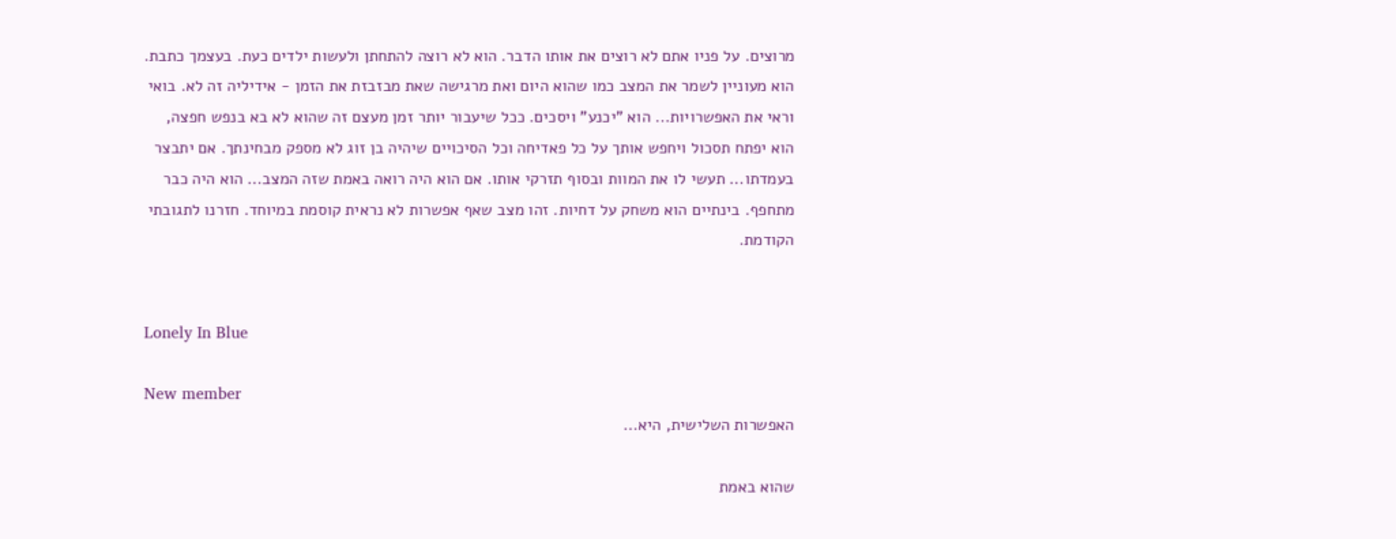מרוצים. על פניו אתם לא רוצים את אותו הדבר. הוא לא רוצה להתחתן ולעשות ילדים כעת. בעצמך כתבת. הוא מעוניין לשמר את המצב כמו שהוא היום ואת מרגישה שאת מבזבזת את הזמן - אידיליה זה לא. בואי וראי את האפשרויות... הוא "יכנע" ויסכים. ככל שיעבור יותר זמן מעצם זה שהוא לא בא בנפש חפצה, הוא יפתח תסכול ויחפש אותך על כל פאדיחה וכל הסיכויים שיהיה בן זוג לא מספק מבחינתך. אם יתבצר בעמדתו... תעשי לו את המוות ובסוף תזרקי אותו. אם הוא היה רואה באמת שזה המצב... הוא היה כבר מתחפף. בינתיים הוא משחק על דחיות. זהו מצב שאף אפשרות לא נראית קוסמת במיוחד. חזרנו לתגובתי הקודמת.


Lonely In Blue

New member
האפשרות השלישית, היא...

שהוא באמת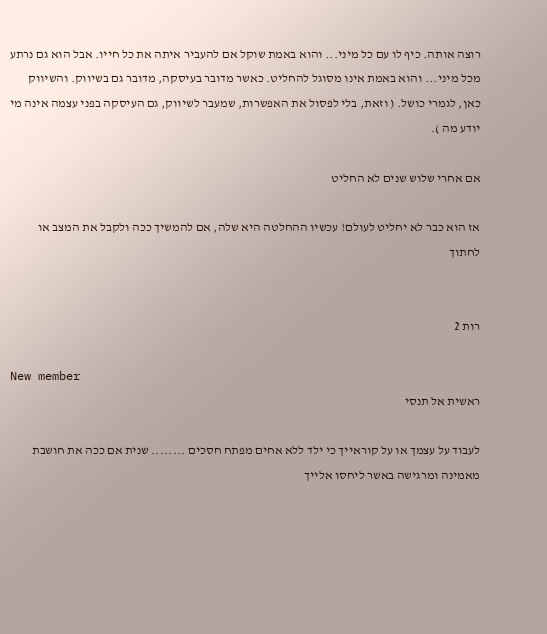רוצה אותה. כיף לו עם כל מיני... והוא באמת שוקל אם להעביר איתה את כל חייו. אבל הוא גם נרתע מכל מיני... והוא באמת אינו מסוגל להחליט. כאשר מדובר בעיסקה, מדובר גם בשיווק. והשיווק כאן, לגמרי כושל. ( וזאת, בלי לפסול את האפשרות, שמעבר לשיווק, גם העיסקה בפני עצמה אינה מי יודע מה ).

אם אחרי שלוש שנים לא החליט

אז הוא כבר לא יחליט לעולם! עכשיו ההחלטה היא שלה, אם להמשיך ככה ולקבל את המצב או לחתוך


רות 2

New member
ראשית אל תנסי

לעבוד על עצמך או על קוראייך כי ילד ללא אחים מפתח חסכים ........ שנית אם ככה את חושבת מאמינה ומרגישה באשר ליחסו אלייך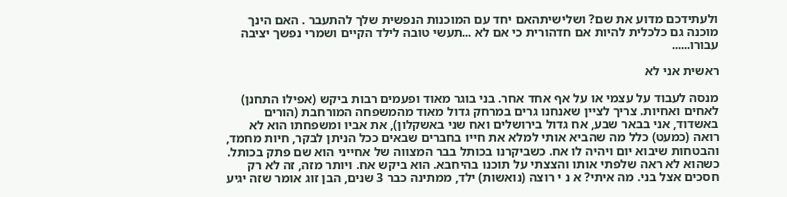ולעתידכם מדוע את שם? ושלישיתהאם יחד עם המוכנות הנפשית שלך להתעבר . האם הינך מוכנה גם כלכלית להיות אם חדהורית כי אם לא ...תעשי טובה לילד הקיים ושמרי נפשך יציבה עבורו......

ראשית אני לא

מנסה לעבוד על עצמי או על אף אחד אחר. בני בוגר מאוד ופעמים רבות ביקש (אפילו התחנן) לאחים ואחיות. צריך לציין שאנחנו גרים במרחק גדול מאוד מהמשפחה המורחבת (הורים באשדוד, אני בבאר שבע, אח גדול בירושלים ואח שני באשקלון), את אביו ומשפחתו הוא לא רואה (כמעט) כלל מה שהביא אותי למלא את חייו בחברים שבאים ככל הניתן לבקר, חיות מחמד, והבטחות שיבוא יום ויהיה לו אח. כשביקרנו בכותל בבר המצווה של אחייני הוא שם פתק בכותל. כשהוא לא ראה שלפתי אותו והצצתי על תוכנו בהיחבא. הוא ביקש אח. ויותר מזה, זה לא רק חסכים אצל בני. מה איתי? א נ י רוצה (נואשות) ילד, ממתינה כבר 3 שנים, הבן זוג אומר שזה יגיע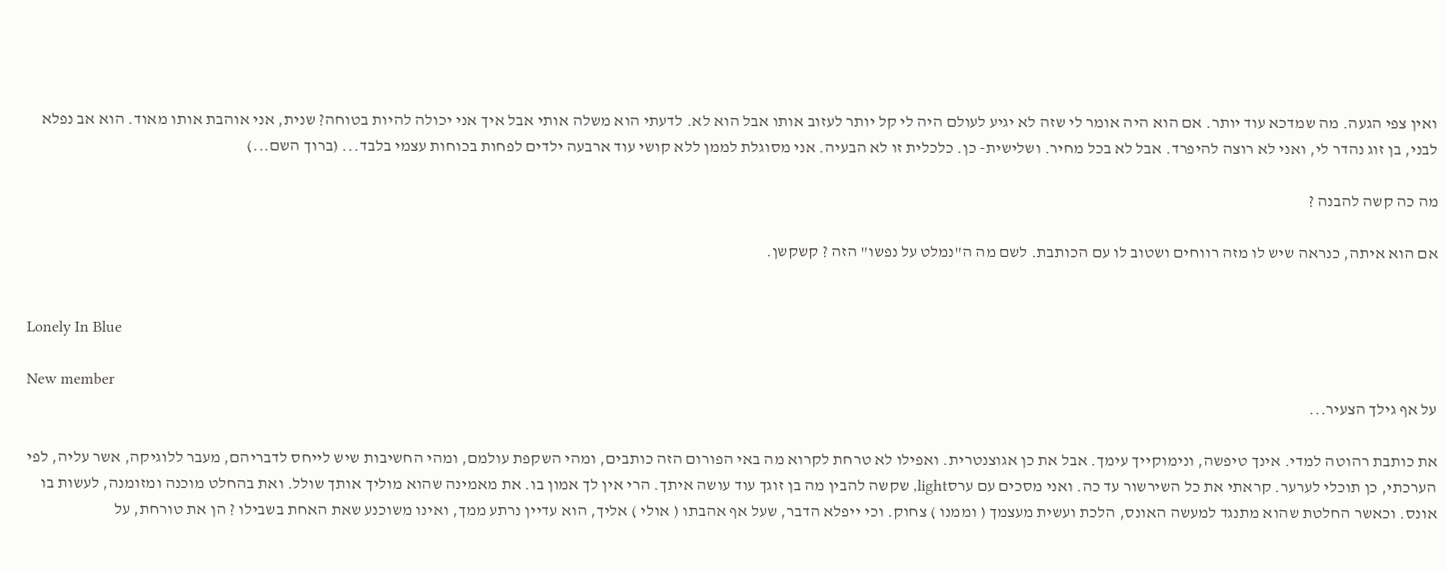ואין צפי הגעה. מה שמדכא עוד יותר. אם הוא היה אומר לי שזה לא יגיע לעולם היה לי קל יותר לעזוב אותו אבל הוא לא. לדעתי הוא משלה אותי אבל איך אני יכולה להיות בטוחה? שנית, אני אוהבת אותו מאוד. הוא אב נפלא לבני, בן זוג נהדר לי, ואני לא רוצה להיפרד. אבל לא בכל מחיר. ושלישית- כן. כלכלית זו לא הבעיה. אני מסוגלת לממן ללא קושי עוד ארבעה ילדים לפחות בכוחות עצמי בלבד... (ברוך השם...)

מה כה קשה להבנה ?

אם הוא איתה, כנראה שיש לו מזה רווחים ושטוב לו עם הכותבת. לשם מה ה"נמלט על נפשו" הזה ? קשקשן.


Lonely In Blue

New member
על אף גילך הצעיר...

את כותבת רהוטה למדי. אינך טיפשה, ונימוקייך עימך. אבל את כן אגוצנטרית. ואפילו לא טרחת לקרוא מה באי הפורום הזה כותבים, ומהי השקפת עולמם, ומהי החשיבות שיש לייחס לדבריהם, מעבר ללוגיקה, אשר עליה, לפי הערכתי, כן תוכלי לערער. קראתי את כל השירשור עד כה. ואני מסכים עם ערסlight, שקשה להבין מה בן זוגך עוד עושה איתך. הרי אין לך אמון בו. את מאמינה שהוא מוליך אותך שולל. ואת בהחלט מוכנה ומזומנה, לעשות בו אונס. וכאשר החלטת שהוא מתנגד למעשה האונס, הלכת ועשית מעצמך ( וממנו ) צחוק. וכי ייפלא הדבר, שעל אף אהבתו ( אולי ) אליך, הוא עדיין נרתע ממך, ואינו משוכנע שאת האחת בשבילו ? הן את טורחת, על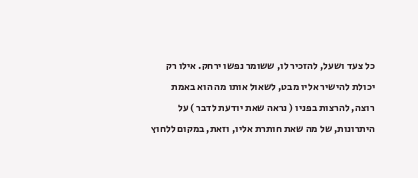כל צעד ושעל, להזכיר לו, ששומר נפשו ירחק. אילו רק יכולת להישיר אליו מבט, לשאול אותו מה הוא באמת רוצה, להרצות בפניו ( נראה שאת יודעת לדבר ) על היתרונות, של מה שאת חותרת אליו, וזאת, במקום ללחוץ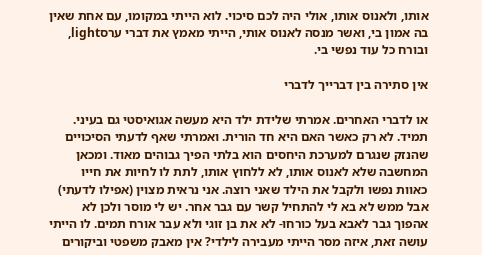אותו, ולאנוס אותו, אולי היה לכם סיכוי. לוא הייתי במקומו, עם אחת שאין בה אמון בי, ואשר מנסה לאנוס אותי, הייתי מאמץ את דברי ערסlight, ובורח כל עוד נפשי בי.

אין סתירה בין דברייך לדברי

או לדברי האחרים. אמרתי שלידת ילד היא מעשה אגואיסטי גם בעיני. תמיד. לא רק כאשר האם היא חד הורית. ואמרתי שאף לדעתי הסיכויים שהנזק שנגרם למערכת היחסים הוא בלתי הפיך גבוהים מאוד. ומכאן המחשבה שלא לאנוס אותו, לא ללחוץ אותו, לתת לו לחיות את חייו כאוות נפשו ולקבל את הילד שאני רוצה. אני נראית מצוין (אפילו לדעתי) אבל ממש לא בא לי להתחיל קשר עם גבר אחר. יש לי מוסר ולכן לא אהפוך גבר לאבא בעל כורחו- לא את בן זוגי ולא עבר אורח תמים. לו הייתי עושה זאת, איזה מסר הייתי מעבירה לילדי? אין מאבק משפטי וביקורים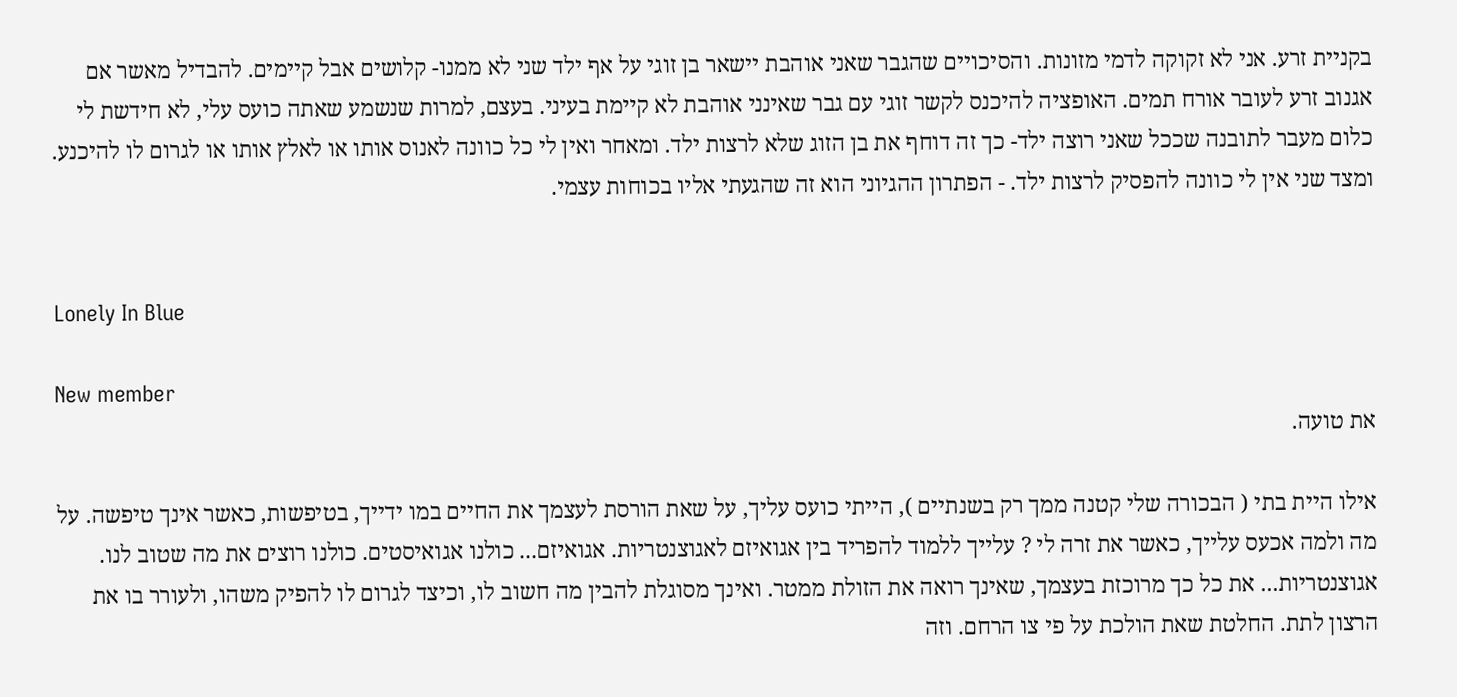בקניית זרע. אני לא זקוקה לדמי מזונות. והסיכויים שהגבר שאני אוהבת יישאר בן זוגי על אף ילד שני לא ממנו- קלושים אבל קיימים. להבדיל מאשר אם אגנוב זרע לעובר אורח תמים. האופציה להיכנס לקשר זוגי עם גבר שאינני אוהבת לא קיימת בעיני. בעצם, למרות שנשמע שאתה כועס עלי, לא חידשת לי כלום מעבר לתובנה שככל שאני רוצה ילד- כך זה דוחף את בן הזוג שלא לרצות ילד. ומאחר ואין לי כל כוונה לאנוס אותו או לאלץ אותו או לגרום לו להיכנע. ומצד שני אין לי כוונה להפסיק לרצות ילד. - הפתרון ההגיוני הוא זה שהגעתי אליו בכוחות עצמי.


Lonely In Blue

New member
את טועה.

אילו היית בתי ( הבכורה שלי קטנה ממך רק בשנתיים ), הייתי כועס עליך, על שאת הורסת לעצמך את החיים במו ידייך, בטיפשות, כאשר אינך טיפשה. על מה ולמה אכעס עלייך, כאשר את זרה לי ? עלייך ללמוד להפריד בין אגואיזם לאגוצנטריות. אגואיזם... כולנו אגואיסטים. כולנו רוצים את מה שטוב לנו. אגוצנטריות... את כל כך מרוכזת בעצמך, שאינך רואה את הזולת ממטר. ואינך מסוגלת להבין מה חשוב לו, וכיצד לגרום לו להפיק משהו, ולעורר בו את הרצון לתת. החלטת שאת הולכת על פי צו הרחם. וזה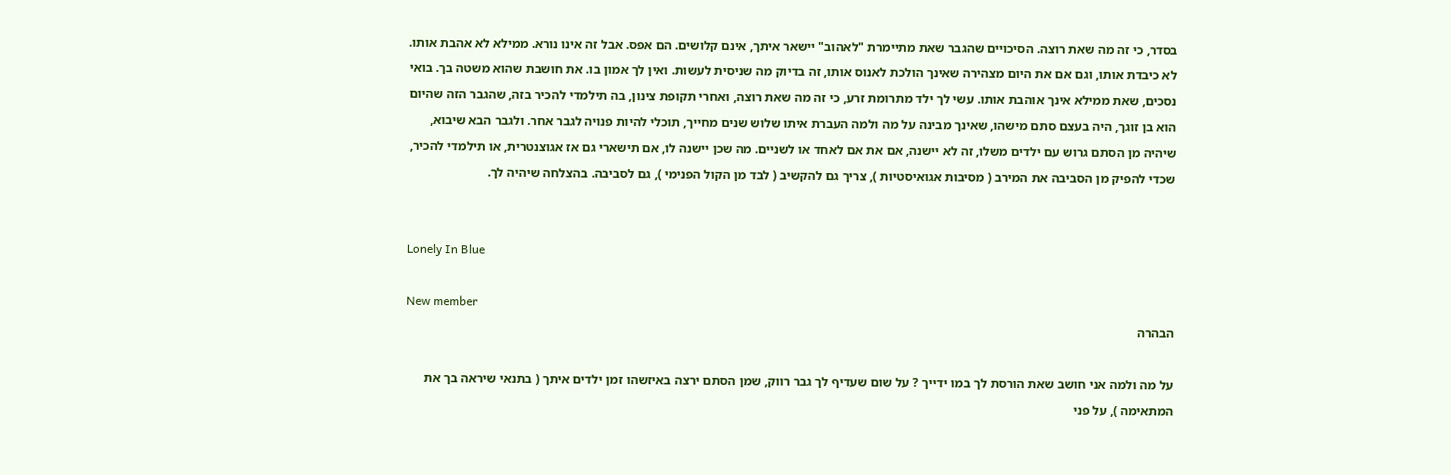בסדר, כי זה מה שאת רוצה. הסיכויים שהגבר שאת מתיימרת "לאהוב" יישאר איתך, אינם קלושים. הם אפס. אבל זה אינו נורא. ממילא לא אהבת אותו. לא כיבדת אותו, וגם אם את היום מצהירה שאינך הולכת לאנוס אותו, זה בדיוק מה שניסית לעשות. ואין לך אמון בו. את חושבת שהוא משטה בך. בואי נסכים, שאת ממילא אינך אוהבת אותו. עשי לך ילד מתרומת זרע, כי זה מה שאת רוצה, ואחרי תקופת צינון, בה תילמדי להכיר בזה, שהגבר הזה שהיום הוא בן זוגך, היה בעצם סתם מישהו, שאינך מבינה על מה ולמה העברת איתו שלוש שנים מחייך, תוכלי להיות פנויה לגבר אחר. ולגבר הבא שיבוא, שיהיה מן הסתם גרוש עם ילדים משלו, זה לא יישנה, אם את אם לאחד או לשניים. מה שכן יישנה לו, אם תישארי גם אז אגוצנטרית, או תילמדי להכיר, שכדי להפיק מן הסביבה את המירב ( מסיבות אגואיסטיות ), צריך גם להקשיב ( לבד מן הקול הפנימי ), גם לסביבה. בהצלחה שיהיה לך.


Lonely In Blue

New member
הבהרה

על מה ולמה אני חושב שאת הורסת לך במו ידייך ? על שום שעדיף לך גבר רווק, שמן הסתם ירצה באיזשהו זמן ילדים איתך ( בתנאי שיראה בך את המתאימה ), על פני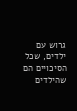גרוש עם ילדים, שכל הסיכויים הם שהילדים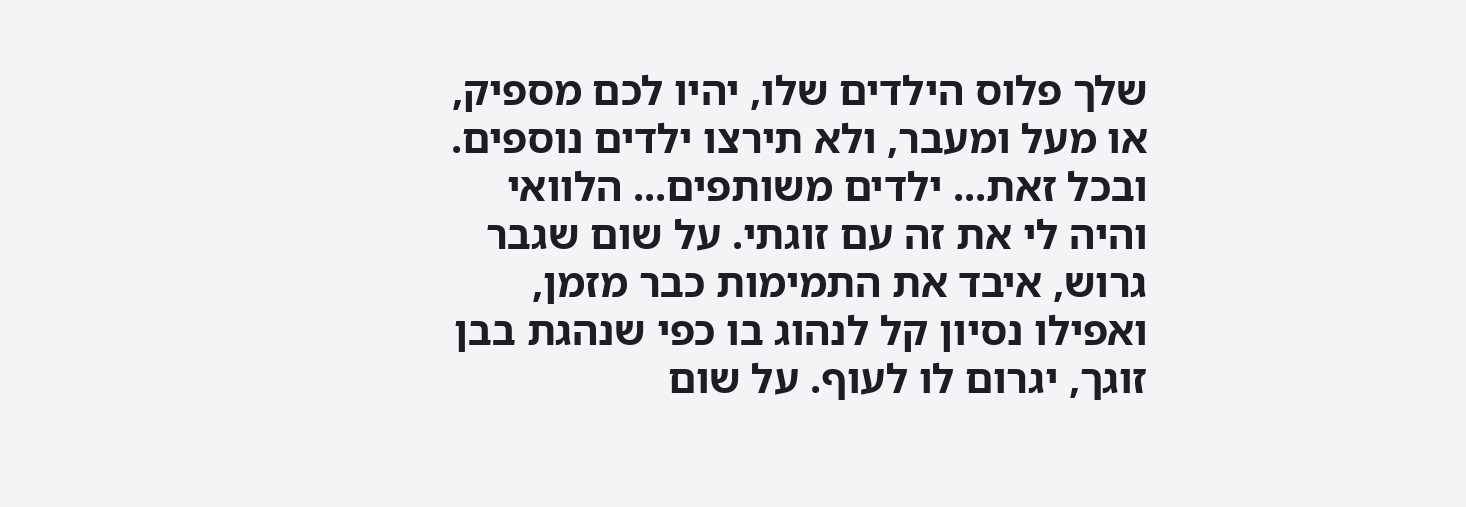שלך פלוס הילדים שלו, יהיו לכם מספיק, או מעל ומעבר, ולא תירצו ילדים נוספים. ובכל זאת... ילדים משותפים... הלוואי והיה לי את זה עם זוגתי. על שום שגבר גרוש, איבד את התמימות כבר מזמן, ואפילו נסיון קל לנהוג בו כפי שנהגת בבן זוגך, יגרום לו לעוף. על שום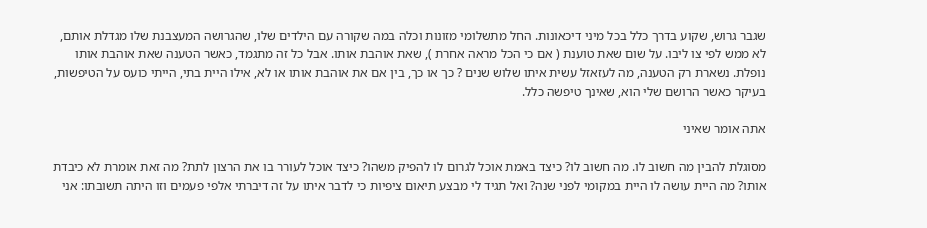שגבר גרוש, שקוע בדרך כלל בכל מיני דיכאונות. החל מתשלומי מזונות וכלה במה שקורה עם הילדים שלו, שהגרושה המעצבנת שלו מגדלת אותם, לא ממש לפי צו ליבו. על שום שאת טוענת ( אם כי הכל מראה אחרת ), שאת אוהבת אותו. אבל כל זה מתגמד, כאשר הטענה שאת אוהבת אותו נופלת. נשארת רק הטענה, מה לעזאזל עשית איתו שלוש שנים ? כך או כך, בין אם את אוהבת אותו או לא, אילו היית בתי, הייתי כועס על הטיפשות, בעיקר כאשר הרושם שלי הוא, שאינך טיפשה כלל.

אתה אומר שאיני

מסוגלת להבין מה חשוב לו. מה חשוב לו? כיצד באמת אוכל לגרום לו להפיק משהו? כיצד אוכל לעורר בו את הרצון לתת? מה זאת אומרת לא כיבדת אותו? מה היית עושה לו היית במקומי לפני שנה? ואל תגיד לי מבצע תיאום ציפיות כי לדבר איתו על זה דיברתי אלפי פעמים וזו היתה תשובתו: אני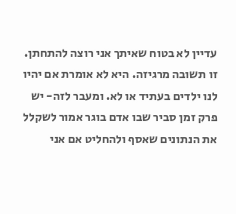עדיין לא בטוח שאיתך אני רוצה להתחתן. זו תשובה מרגיזה. היא לא אומרת אם יהיו לנו ילדים בעתיד או לא. ומעבר לזה- יש פרק זמן סביר שבו אדם בוגר אמור לשקלל את הנתונים שאסף ולהחליט אם אני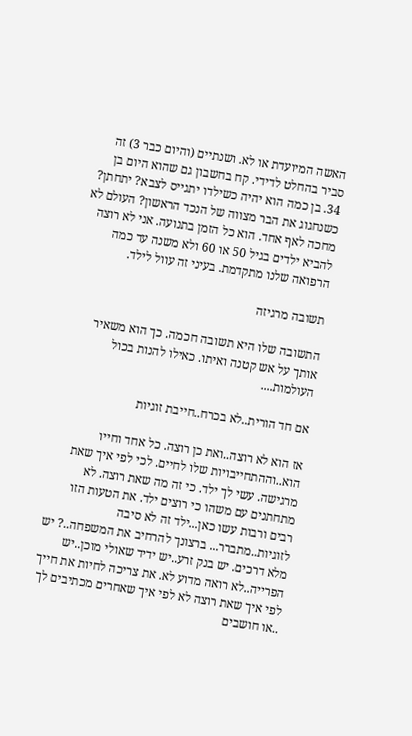האשה המיועדת או לא. ושנתיים (והיום כבר 3) זה סביר בהחלט לדידי. קח בחשבון גם שהוא היום בן 34. בן כמה הוא יהיה כשילדו יתגייס לצבא? יתחתן? כשנחגוג את הבר מצווה של הנכד הראשון? העולם לא מחכה לאף אחד. הוא כל הזמן בתנועה. אני לא רוצה להביא ילדים בגיל 50 או 60 ולא משנה עד כמה הרפואה שלנו מתקדמת. בעיני זה עוול לילד.

תשובה מרגיזה

התשובה שלו היא תשובה חכמה. כך הוא משאיר אותך על אש קטנה ואיתו. כאילו להנות בכול העולמות....

אם חד הורית..לא בכרח..חייבת זוגיות

אז הוא לא רוצה..ואת כן רוצה. כל אחד וחייו הוא..וההתחייבויות שלו לחיים. לכי לפי איך שאת מרגישה. עשי לך ילד. כי זה מה שאת רוצה. לא מתחתנים עם משהו כי רוצים ילד. את הטעות הזו רבים ורבות עשו כאן...ילד זה לא סיבה לזוגיות..מתברר... ברצונך להרחיב את המשפחה..? יש מלא דרכים. יש בנק זרע..יש ידיד שאולי מוכן..יש הפרייה..לא רואה מדוע לא. את צריכה לחיות את חייך לפי איך שאת רוצה לא לפי איך שאחרים מכתיבים לך ..או חושבים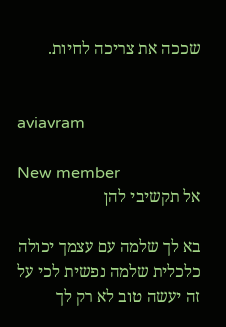שככה את צריכה לחיות.


aviavram

New member
אל תקשיבי להן

בא לך שלמה עם עצמך יכולה כלכלית שלמה נפשית לכי על זה יעשה טוב לא רק לך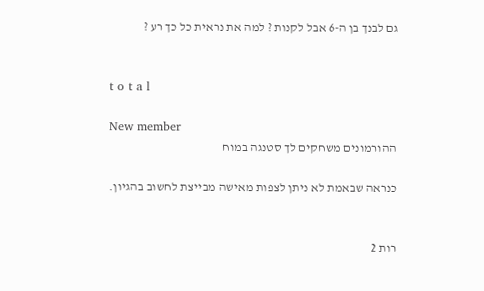גם לבנך בן ה-6 אבל לקנות ? למה את נראית כל כך רע ?


t o t a l

New member
ההורמונים משחקים לך סטנגה במוח

כנראה שבאמת לא ניתן לצפות מאישה מבייצת לחשוב בהגיון.


רות 2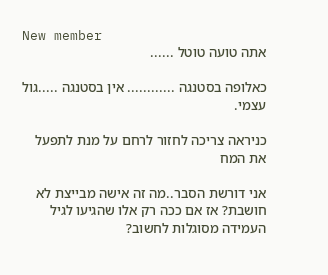New member
אתה טועה טוטל ......

כאלופה בסטנגה ............ אין בסטנגה .....גול עצמי.

כניראה צריכה לחזור לרחם על מנת לתפעל את המח

אני דורשת הסבר..מה זה אישה מבייצת לא חושבת? אז אם ככה רק אלו שהגיעו לגיל העמידה מסוגלות לחשוב?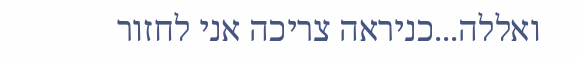ואללה...כניראה צריכה אני לחזור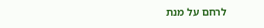לרחם על מנת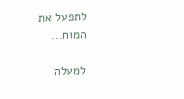לתפעל את המוח...

למעלה